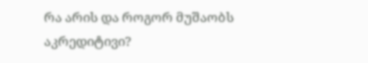რა არის და როგორ მუშაობს აკრედიტივი?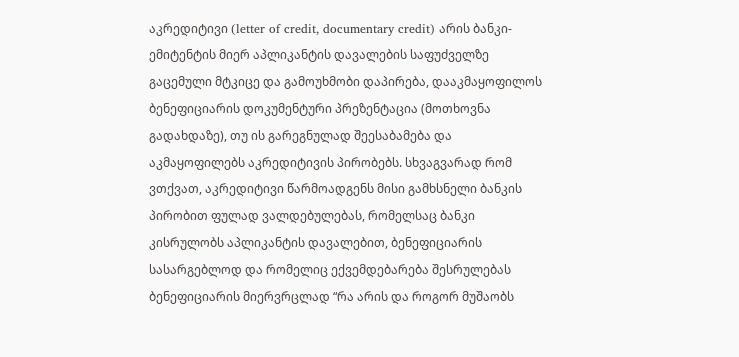აკრედიტივი (letter of credit, documentary credit) არის ბანკი-ემიტენტის მიერ აპლიკანტის დავალების საფუძველზე გაცემული მტკიცე და გამოუხმობი დაპირება, დააკმაყოფილოს ბენეფიციარის დოკუმენტური პრეზენტაცია (მოთხოვნა გადახდაზე), თუ ის გარეგნულად შეესაბამება და აკმაყოფილებს აკრედიტივის პირობებს. სხვაგვარად რომ ვთქვათ, აკრედიტივი წარმოადგენს მისი გამხსნელი ბანკის პირობით ფულად ვალდებულებას, რომელსაც ბანკი კისრულობს აპლიკანტის დავალებით, ბენეფიციარის სასარგებლოდ და რომელიც ექვემდებარება შესრულებას ბენეფიციარის მიერვრცლად “რა არის და როგორ მუშაობს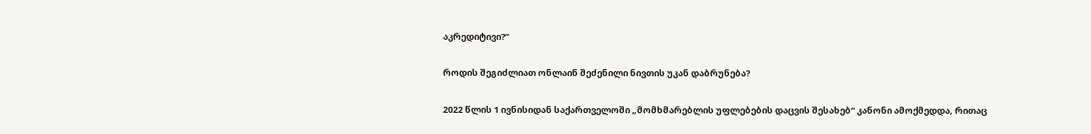აკრედიტივი?”

როდის შეგიძლიათ ონლაინ შეძენილი ნივთის უკან დაბრუნება?

2022 წლის 1 ივნისიდან საქართველოში „მომხმარებლის უფლებების დაცვის შესახებ“ კანონი ამოქმედდა, რითაც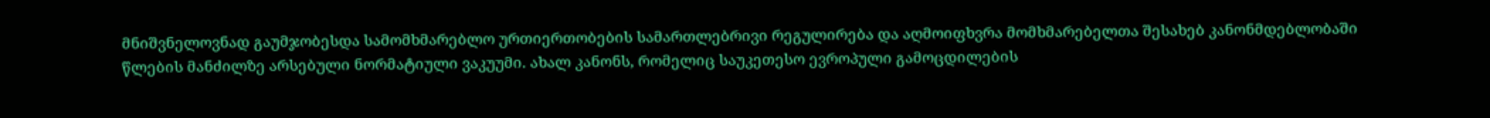მნიშვნელოვნად გაუმჯობესდა სამომხმარებლო ურთიერთობების სამართლებრივი რეგულირება და აღმოიფხვრა მომხმარებელთა შესახებ კანონმდებლობაში წლების მანძილზე არსებული ნორმატიული ვაკუუმი. ახალ კანონს, რომელიც საუკეთესო ევროპული გამოცდილების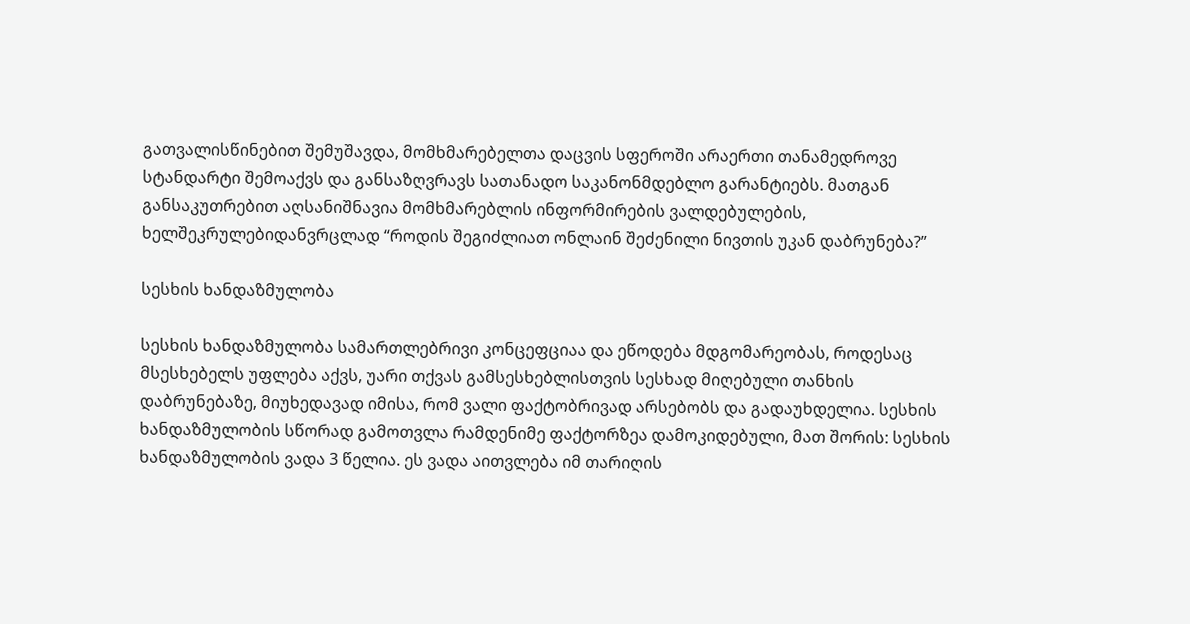გათვალისწინებით შემუშავდა, მომხმარებელთა დაცვის სფეროში არაერთი თანამედროვე სტანდარტი შემოაქვს და განსაზღვრავს სათანადო საკანონმდებლო გარანტიებს. მათგან განსაკუთრებით აღსანიშნავია მომხმარებლის ინფორმირების ვალდებულების, ხელშეკრულებიდანვრცლად “როდის შეგიძლიათ ონლაინ შეძენილი ნივთის უკან დაბრუნება?”

სესხის ხანდაზმულობა

სესხის ხანდაზმულობა სამართლებრივი კონცეფციაა და ეწოდება მდგომარეობას, როდესაც მსესხებელს უფლება აქვს, უარი თქვას გამსესხებლისთვის სესხად მიღებული თანხის დაბრუნებაზე, მიუხედავად იმისა, რომ ვალი ფაქტობრივად არსებობს და გადაუხდელია. სესხის ხანდაზმულობის სწორად გამოთვლა რამდენიმე ფაქტორზეა დამოკიდებული, მათ შორის: სესხის ხანდაზმულობის ვადა 3 წელია. ეს ვადა აითვლება იმ თარიღის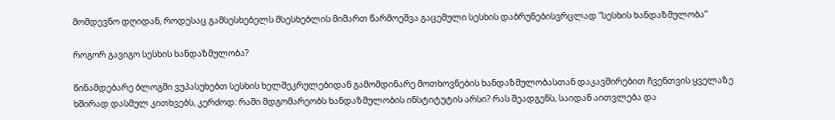მომდევნო დღიდან, როდესაც გამსესხებელს მსესხებლის მიმართ წარმოეშვა გაცემული სესხის დაბრუნებისვრცლად “სესხის ხანდაზმულობა”

როგორ გავიგო სესხის ხანდაზმულობა?

წინამდებარე ბლოგში ვუპასუხებთ სესხის ხელშეკრულებიდან გამომდინარე მოთხოვნების ხანდაზმულობასთან დაკავშირებით ჩვენთვის ყველაზე ხშირად დასმულ კითხვებს, კერძოდ: რაში მდგომარეობს ხანდაზმულობის ინსტიტუტის არსი? რას შეადგენს, საიდან აითვლება და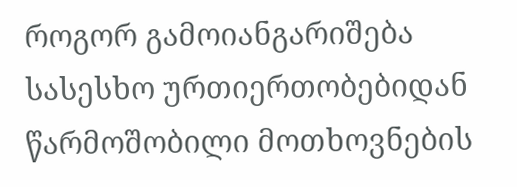როგორ გამოიანგარიშება სასესხო ურთიერთობებიდან წარმოშობილი მოთხოვნების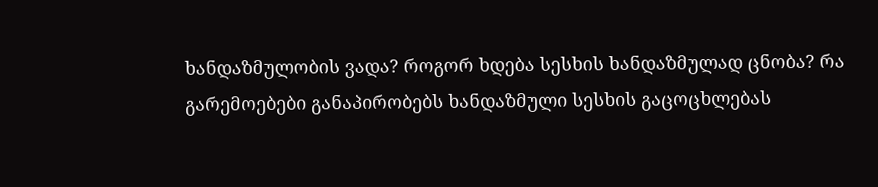ხანდაზმულობის ვადა? როგორ ხდება სესხის ხანდაზმულად ცნობა? რა გარემოებები განაპირობებს ხანდაზმული სესხის გაცოცხლებას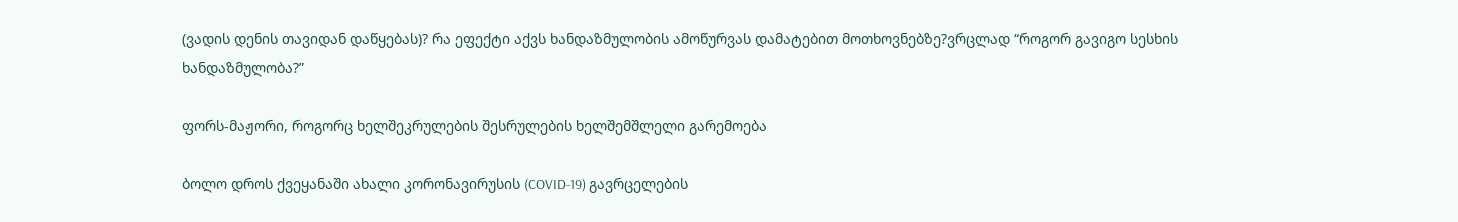(ვადის დენის თავიდან დაწყებას)? რა ეფექტი აქვს ხანდაზმულობის ამოწურვას დამატებით მოთხოვნებზე?ვრცლად “როგორ გავიგო სესხის ხანდაზმულობა?”

ფორს-მაჟორი, როგორც ხელშეკრულების შესრულების ხელშემშლელი გარემოება

ბოლო დროს ქვეყანაში ახალი კორონავირუსის (COVID-19) გავრცელების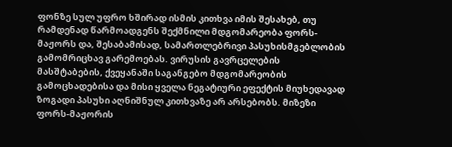ფონზე სულ უფრო ხშირად ისმის კითხვა იმის შესახებ, თუ რამდენად წარმოადგენს შექმნილი მდგომარეობა ფორს-მაჟორს და, შესაბამისად, სამართლებრივი პასუხისმგებლობის გამომრიცხავ გარემოებას. ვირუსის გავრცელების მასშტაბების, ქვეყანაში საგანგებო მდგომარეობის გამოცხადებისა და მისი ყველა ნეგატიური ეფექტის მიუხედავად ზოგადი პასუხი აღნიშნულ კითხვაზე არ არსებობს. მიზეზი ფორს-მაჟორის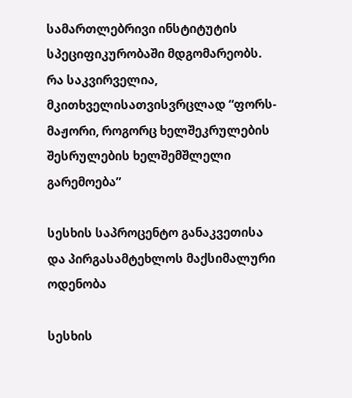სამართლებრივი ინსტიტუტის სპეციფიკურობაში მდგომარეობს. რა საკვირველია, მკითხველისათვისვრცლად “ფორს-მაჟორი, როგორც ხელშეკრულების შესრულების ხელშემშლელი გარემოება”

სესხის საპროცენტო განაკვეთისა და პირგასამტეხლოს მაქსიმალური ოდენობა

სესხის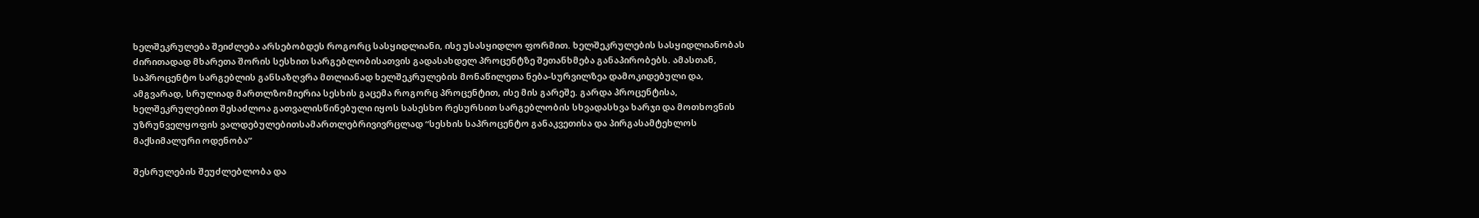ხელშეკრულება შეიძლება არსებობდეს როგორც სასყიდლიანი, ისე უსასყიდლო ფორმით. ხელშეკრულების სასყიდლიანობას ძირითადად მხარეთა შორის სესხით სარგებლობისათვის გადასახდელ პროცენტზე შეთანხმება განაპირობებს. ამასთან, საპროცენტო სარგებლის განსაზღვრა მთლიანად ხელშეკრულების მონაწილეთა ნება-სურვილზეა დამოკიდებული და, ამგვარად, სრულიად მართლზომიერია სესხის გაცემა როგორც პროცენტით, ისე მის გარეშე. გარდა პროცენტისა, ხელშეკრულებით შესაძლოა გათვალისწინებული იყოს სასესხო რესურსით სარგებლობის სხვადასხვა ხარჯი და მოთხოვნის უზრუნველყოფის ვალდებულებითსამართლებრივივრცლად “სესხის საპროცენტო განაკვეთისა და პირგასამტეხლოს მაქსიმალური ოდენობა”

შესრულების შეუძლებლობა და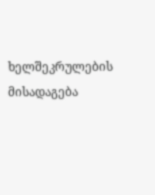ხელშეკრულების მისადაგება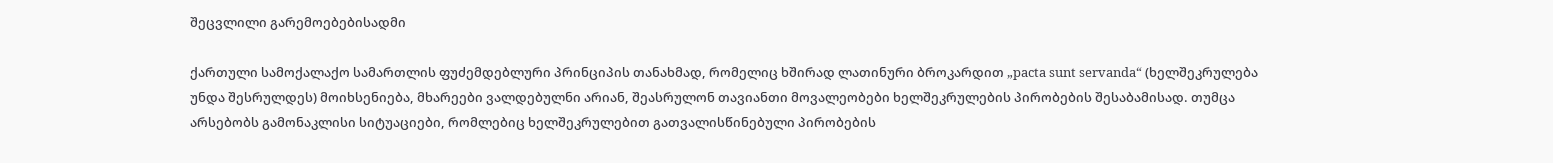შეცვლილი გარემოებებისადმი

ქართული სამოქალაქო სამართლის ფუძემდებლური პრინციპის თანახმად, რომელიც ხშირად ლათინური ბროკარდით „pacta sunt servanda“ (ხელშეკრულება უნდა შესრულდეს) მოიხსენიება, მხარეები ვალდებულნი არიან, შეასრულონ თავიანთი მოვალეობები ხელშეკრულების პირობების შესაბამისად. თუმცა არსებობს გამონაკლისი სიტუაციები, რომლებიც ხელშეკრულებით გათვალისწინებული პირობების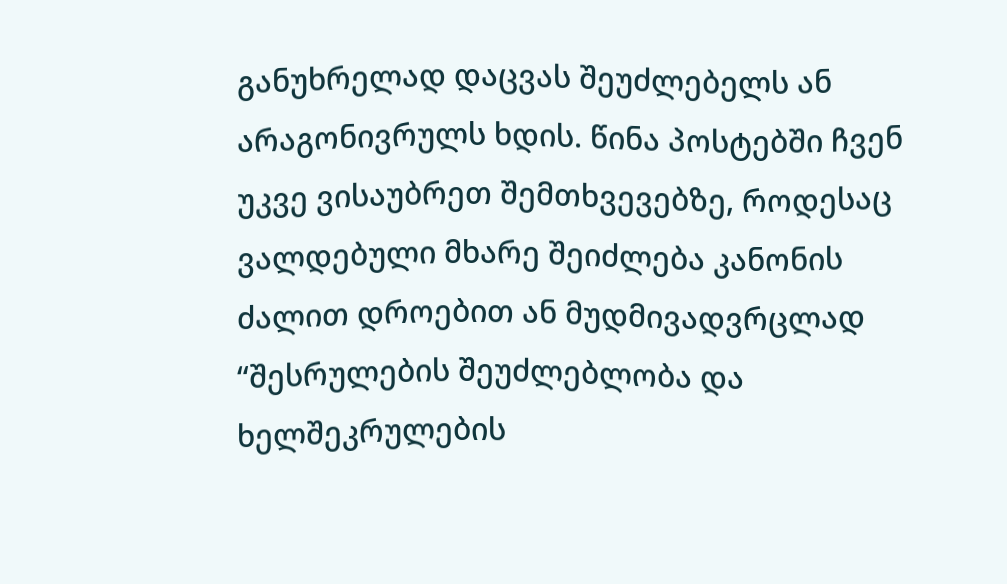განუხრელად დაცვას შეუძლებელს ან არაგონივრულს ხდის. წინა პოსტებში ჩვენ უკვე ვისაუბრეთ შემთხვევებზე, როდესაც ვალდებული მხარე შეიძლება კანონის ძალით დროებით ან მუდმივადვრცლად “შესრულების შეუძლებლობა და ხელშეკრულების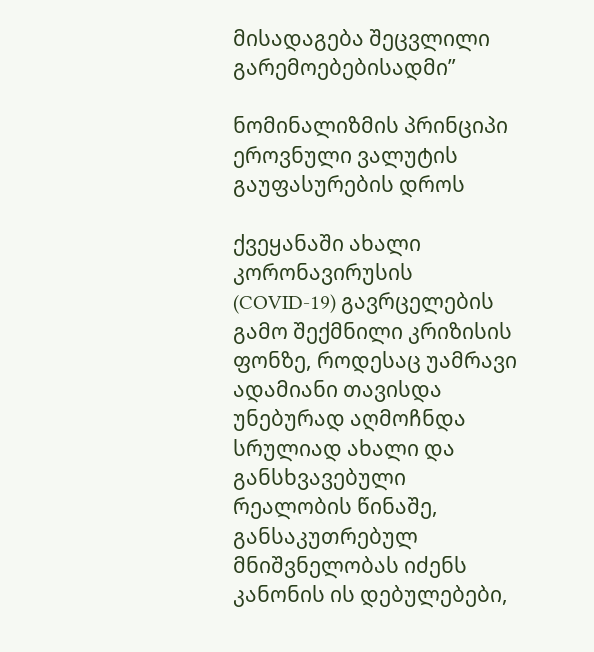მისადაგება შეცვლილი გარემოებებისადმი”

ნომინალიზმის პრინციპი ეროვნული ვალუტის გაუფასურების დროს

ქვეყანაში ახალი კორონავირუსის (COVID-19) გავრცელების გამო შექმნილი კრიზისის ფონზე, როდესაც უამრავი ადამიანი თავისდა უნებურად აღმოჩნდა სრულიად ახალი და განსხვავებული რეალობის წინაშე, განსაკუთრებულ მნიშვნელობას იძენს კანონის ის დებულებები,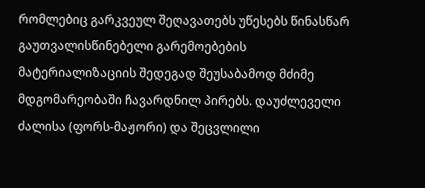რომლებიც გარკვეულ შეღავათებს უწესებს წინასწარ გაუთვალისწინებელი გარემოებების მატერიალიზაციის შედეგად შეუსაბამოდ მძიმე მდგომარეობაში ჩავარდნილ პირებს. დაუძლეველი ძალისა (ფორს-მაჟორი) და შეცვლილი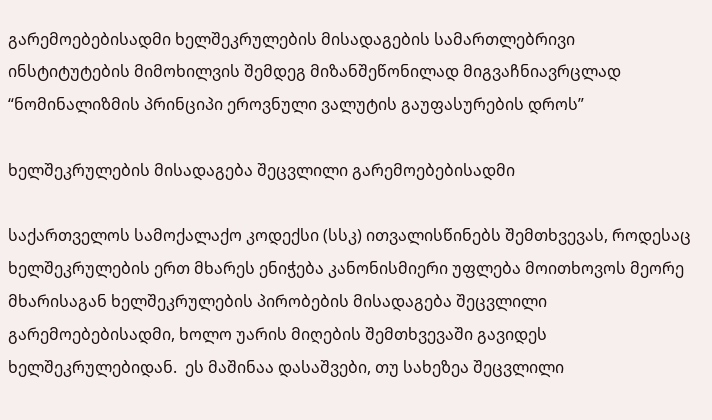გარემოებებისადმი ხელშეკრულების მისადაგების სამართლებრივი ინსტიტუტების მიმოხილვის შემდეგ მიზანშეწონილად მიგვაჩნიავრცლად “ნომინალიზმის პრინციპი ეროვნული ვალუტის გაუფასურების დროს”

ხელშეკრულების მისადაგება შეცვლილი გარემოებებისადმი

საქართველოს სამოქალაქო კოდექსი (სსკ) ითვალისწინებს შემთხვევას, როდესაც ხელშეკრულების ერთ მხარეს ენიჭება კანონისმიერი უფლება მოითხოვოს მეორე მხარისაგან ხელშეკრულების პირობების მისადაგება შეცვლილი გარემოებებისადმი, ხოლო უარის მიღების შემთხვევაში გავიდეს ხელშეკრულებიდან.  ეს მაშინაა დასაშვები, თუ სახეზეა შეცვლილი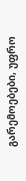გარემოებები, უფრო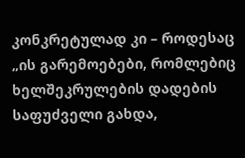კონკრეტულად კი – როდესაც „ის გარემოებები, რომლებიც ხელშეკრულების დადების საფუძველი გახდა,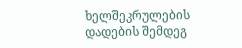ხელშეკრულების დადების შემდეგ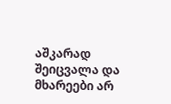აშკარად შეიცვალა და მხარეები არ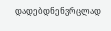დადებდნენვრცლად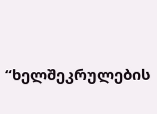“ხელშეკრულების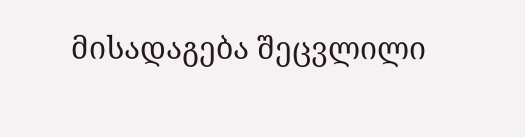მისადაგება შეცვლილი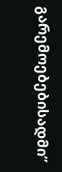გარემოებებისადმი”